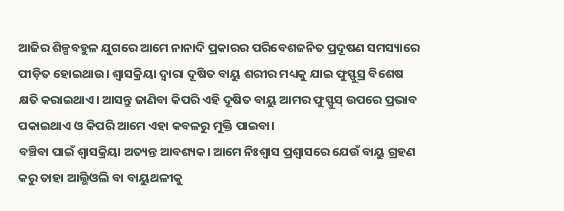ଆଜିର ଶିଳ୍ପବହୁଳ ଯୁଗରେ ଆମେ ନାନାଦି ପ୍ରକାରର ପରିବେଶଜନିତ ପ୍ରଦୂଷଣ ସମସ୍ୟାରେ ପୀଡ଼ିତ ହୋଇଥାଉ। ଶ୍ୱାସକ୍ରିୟା ଦ୍ୱାରା ଦୂଷିତ ବାୟୁ ଶରୀର ମଧ୍ୟକୁ ଯାଇ ଫୁସ୍ଫୁସ୍ର ବିଶେଷ କ୍ଷତି କରାଇଥାଏ। ଆସନ୍ତୁ ଜାଣିବା କିପରି ଏହି ଦୂଷିତ ବାୟୁ ଆମର ଫୁସ୍ଫୁସ୍ ଉପରେ ପ୍ରଭାବ ପକାଇଥାଏ ଓ କିପରି ଆମେ ଏହା କବଳରୁ ମୁକ୍ତି ପାଇବା।
ବଞ୍ଚିବା ପାଇଁ ଶ୍ୱାସକ୍ରିୟା ଅତ୍ୟନ୍ତ ଆବଶ୍ୟକ। ଆମେ ନିଃଶ୍ୱାସ ପ୍ରଶ୍ୱାସରେ ଯେଉଁ ବାୟୁ ଗ୍ରହଣ କରୁ ତାହା ଆଲ୍ଭିଓଲି ବା ବାୟୁଥଳୀକୁ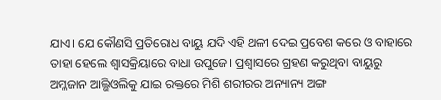ଯାଏ। ଯେ କୌଣସି ପ୍ରତିରୋଧ ବାୟୁ ଯଦି ଏହି ଥଳୀ ଦେଇ ପ୍ରବେଶ କରେ ଓ ବାହାରେ ତାହା ହେଲେ ଶ୍ୱାସକ୍ରିୟାରେ ବାଧା ଉପୁଜେ। ପ୍ରଶ୍ୱାସରେ ଗ୍ରହଣ କରୁଥିବା ବାୟୁରୁ ଅମ୍ଳଜାନ ଆଲ୍ଭିଓଲିକୁ ଯାଇ ରକ୍ତରେ ମିଶି ଶରୀରର ଅନ୍ୟାନ୍ୟ ଅଙ୍ଗ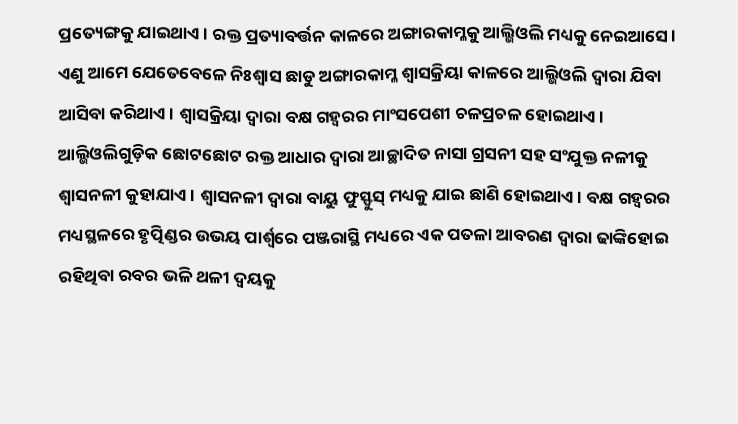ପ୍ରତ୍ୟେଙ୍ଗକୁ ଯାଇଥାଏ। ରକ୍ତ ପ୍ରତ୍ୟାବର୍ତ୍ତନ କାଳରେ ଅଙ୍ଗାରକାମ୍ଳକୁ ଆଲ୍ଭିଓଲି ମଧ୍ୟକୁ ନେଇଆସେ। ଏଣୁ ଆମେ ଯେତେବେଳେ ନିଃଶ୍ୱାସ ଛାଡୁ ଅଙ୍ଗାରକାମ୍ଳ ଶ୍ୱାସକ୍ରିୟା କାଳରେ ଆଲ୍ଭିଓଲି ଦ୍ୱାରା ଯିବା ଆସିବା କରିଥାଏ। ଶ୍ୱାସକ୍ରିୟା ଦ୍ୱାରା ବକ୍ଷ ଗହ୍ୱରର ମାଂସପେଶୀ ଚଳପ୍ରଚଳ ହୋଇଥାଏ। ଆଲ୍ଭିଓଲିଗୁଡ଼ିକ ଛୋଟଛୋଟ ରକ୍ତ ଆଧାର ଦ୍ୱାରା ଆଚ୍ଛାଦିତ ନାସା ଗ୍ରସନୀ ସହ ସଂଯୁକ୍ତ ନଳୀକୁ ଶ୍ୱାସନଳୀ କୁହାଯାଏ। ଶ୍ୱାସନଳୀ ଦ୍ୱାରା ବାୟୁ ଫୁସ୍ଫୁସ୍ ମଧ୍ୟକୁ ଯାଇ ଛାଣି ହୋଇଥାଏ। ବକ୍ଷ ଗହ୍ୱରର ମଧ୍ୟସ୍ଥଳରେ ହୃତ୍ପିଣ୍ଡର ଉଭୟ ପାର୍ଶ୍ୱରେ ପଞ୍ଜରାସ୍ଥି ମଧ୍ୟରେ ଏକ ପତଳା ଆବରଣ ଦ୍ୱାରା ଢାଙ୍କିହୋଇ ରହିଥିବା ରବର ଭଳି ଥଳୀ ଦ୍ୱୟକୁ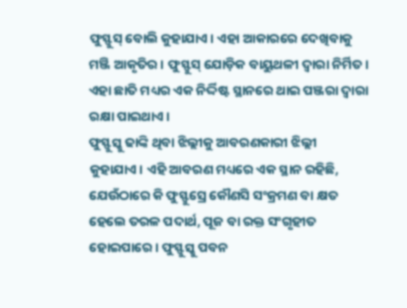ଫୁସ୍ଫୁସ୍ ବୋଲି କୁହାଯାଏ। ଏହା ଆକାରରେ ଦେଖିବାକୁ ମଞ୍ଜି ଆକୃତିର। ଫୁସ୍ଫୁସ୍ ଯୋଡ଼ିକ ବାୟୁଥଳୀ ଦ୍ୱାରା ନିର୍ମିତ। ଏହା ଛାତି ମଧ୍ୟର ଏକ ନିର୍ଦ୍ଦିଷ୍ଟ ସ୍ଥାନରେ ଥାଇ ପଞ୍ଜରା ଦ୍ୱାରା ରକ୍ଷା ପାଇଥାଏ।
ଫୁସ୍ଫୁସ୍କୁ ଢାଙ୍କି ଥିବା ଝିଲ୍ଲୀକୁ ଆବରଣକାରୀ ଝିଲ୍ଲୀ କୁହାଯାଏ। ଏହି ଆବରଣ ମଧ୍ୟରେ ଏକ ସ୍ଥାନ ରହିଛି, ଯେଉଁଠାରେ କି ଫୁସ୍ଫୁସ୍ରେ କୌଣସି ସଂକ୍ରମଣ ବା କ୍ଷତ ହେଲେ ତରଳ ପଦାର୍ଥ, ପୂଜ ବା ରକ୍ତ ସଂଗୃହୀତ ହୋଇପାରେ। ଫୁସ୍ଫୁସ୍କୁ ପବନ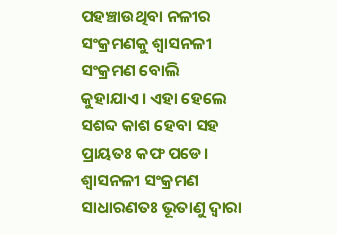ପହଞ୍ଚାଉଥିବା ନଳୀର ସଂକ୍ରମଣକୁ ଶ୍ୱାସନଳୀ ସଂକ୍ରମଣ ବୋଲି କୁହାଯାଏ। ଏହା ହେଲେ ସଶବ୍ଦ କାଶ ହେବା ସହ ପ୍ରାୟତଃ କଫ ପଡେ। ଶ୍ୱାସନଳୀ ସଂକ୍ରମଣ ସାଧାରଣତଃ ଭୂତାଣୁ ଦ୍ୱାରା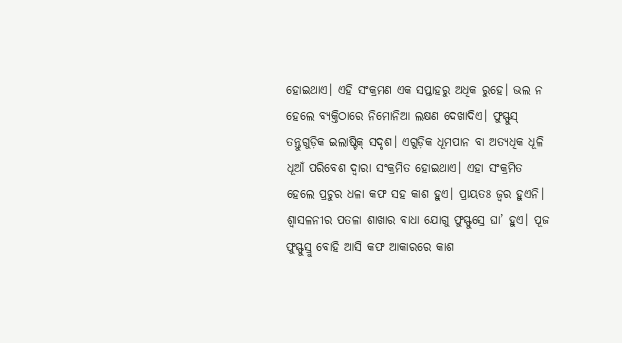ହୋଇଥାଏ। ଏହି ସଂକ୍ରମଣ ଏକ ସପ୍ତାହରୁ ଅଧିକ ରୁହେ। ଭଲ ନ ହେଲେ ବ୍ୟକ୍ତିଠାରେ ନିମୋନିଆ ଲକ୍ଷଣ ଦେଖାଦିଏ। ଫୁସ୍ଫୁସ୍ ତନ୍ତୁଗୁଡ଼ିକ ଇଲାଷ୍ଟିକ୍ ସଦୃଶ। ଏଗୁଡ଼ିକ ଧୂମପାନ ବା ଅତ୍ୟଧିକ ଧୂଳି ଧୂଆଁ ପରିବେଶ ଦ୍ୱାରା ସଂକ୍ରମିତ ହୋଇଥାଏ। ଏହା ସଂକ୍ରମିତ ହେଲେ ପ୍ରଚୁର ଧଳା କଫ ସହ କାଶ ହୁଏ। ପ୍ରାୟତଃ ଜ୍ୱର ହୁଏନି। ଶ୍ୱାସଳନୀର ପତଳା ଶାଖାର ବାଧା ଯୋଗୁ ଫୁସ୍ଫୁସ୍ରେ ଘା’ ହୁଏ। ପୂଜ ଫୁସ୍ଫୁସ୍ରୁ ବୋହି ଆସି କଫ ଆକାରରେ କାଶ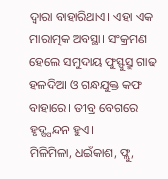ଦ୍ୱାରା ବାହାରିଥାଏ। ଏହା ଏକ ମାରାତ୍ମକ ଅବସ୍ଥା। ସଂକ୍ରମଣ ହେଲେ ସମୁଦାୟ ଫୁସ୍ଫୁସ୍ରୁ ଗାଢ ହଳଦିଆ ଓ ଗନ୍ଧଯୁକ୍ତ କଫ ବାହାରେ। ତୀବ୍ର ବେଗରେ ହୃଦ୍ସ୍ପନ୍ଦନ ହୁଏ।
ମିଳିମିଳା, ଧଇଁକାଶ, ଫ୍ଲୁ,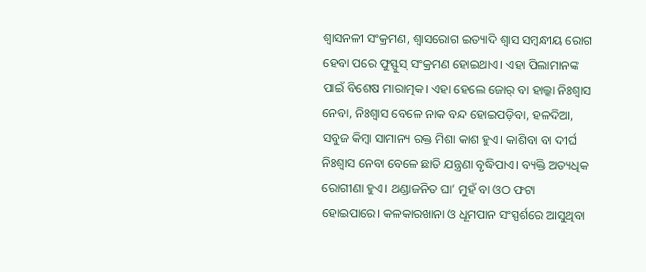ଶ୍ୱାସନଳୀ ସଂକ୍ରମଣ, ଶ୍ୱାସରୋଗ ଇତ୍ୟାଦି ଶ୍ୱାସ ସମ୍ବନ୍ଧୀୟ ରୋଗ ହେବା ପରେ ଫୁସ୍ଫୁସ୍ ସଂକ୍ରମଣ ହୋଇଥାଏ। ଏହା ପିଲାମାନଙ୍କ ପାଇଁ ବିଶେଷ ମାରାତ୍ମକ। ଏହା ହେଲେ ଜୋର୍ ବା ହାଲ୍କା ନିଃଶ୍ୱାସ ନେବା, ନିଃଶ୍ୱାସ ବେଳେ ନାକ ବନ୍ଦ ହୋଇପଡ଼ିବା, ହଳଦିଆ, ସବୁଜ କିମ୍ବା ସାମାନ୍ୟ ରକ୍ତ ମିଶା କାଶ ହୁଏ। କାଶିବା ବା ଦୀର୍ଘ ନିଃଶ୍ୱାସ ନେବା ବେଳେ ଛାତି ଯନ୍ତ୍ରଣା ବୃଦ୍ଧିପାଏ। ବ୍ୟକ୍ତି ଅତ୍ୟଧିକ ରୋଗୀଣା ହୁଏ। ଥଣ୍ଡାଜନିତ ଘା’ ମୁହଁ ବା ଓଠ ଫଟା ହୋଇପାରେ। କଳକାରଖାନା ଓ ଧୂମପାନ ସଂସ୍ପର୍ଶରେ ଆସୁଥିବା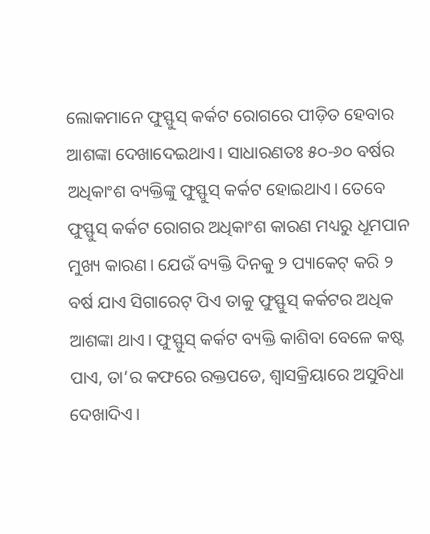ଲୋକମାନେ ଫୁସ୍ଫୁସ୍ କର୍କଟ ରୋଗରେ ପୀଡ଼ିତ ହେବାର ଆଶଙ୍କା ଦେଖାଦେଇଥାଏ। ସାଧାରଣତଃ ୫୦-୬୦ ବର୍ଷର ଅଧିକାଂଶ ବ୍ୟକ୍ତିଙ୍କୁ ଫୁସ୍ଫୁସ୍ କର୍କଟ ହୋଇଥାଏ। ତେବେ ଫୁସ୍ଫୁସ୍ କର୍କଟ ରୋଗର ଅଧିକାଂଶ କାରଣ ମଧ୍ୟରୁ ଧୂମପାନ ମୁଖ୍ୟ କାରଣ। ଯେଉଁ ବ୍ୟକ୍ତି ଦିନକୁ ୨ ପ୍ୟାକେଟ୍ କରି ୨ ବର୍ଷ ଯାଏ ସିଗାରେଟ୍ ପିଏ ତାକୁ ଫୁସ୍ଫୁସ୍ କର୍କଟର ଅଧିକ ଆଶଙ୍କା ଥାଏ। ଫୁସ୍ଫୁସ୍ କର୍କଟ ବ୍ୟକ୍ତି କାଶିବା ବେଳେ କଷ୍ଟ ପାଏ, ତା’ର କଫରେ ରକ୍ତପଡେ, ଶ୍ୱାସକ୍ରିୟାରେ ଅସୁବିଧା ଦେଖାଦିଏ।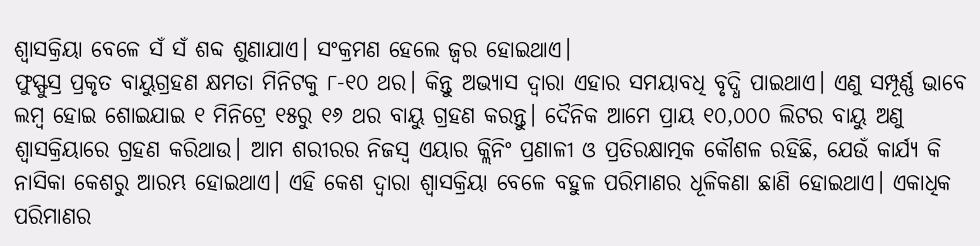ଶ୍ୱାସକ୍ରିୟା ବେଳେ ସଁ ସଁ ଶବ୍ଦ ଶୁଣାଯାଏ। ସଂକ୍ରମଣ ହେଲେ ଜ୍ୱର ହୋଇଥାଏ।
ଫୁସ୍ଫୁସ୍ର ପ୍ରକୃତ ବାୟୁଗ୍ରହଣ କ୍ଷମତା ମିନିଟକୁ ୮-୧୦ ଥର। କିନ୍ତୁ ଅଭ୍ୟାସ ଦ୍ୱାରା ଏହାର ସମୟାବଧି ବୃଦ୍ଧି ପାଇଥାଏ। ଏଣୁ ସମ୍ପୂର୍ଣ୍ଣ ଭାବେ ଲମ୍ବ ହୋଇ ଶୋଇଯାଇ ୧ ମିନିଟ୍ରେ ୧୫ରୁ ୧୬ ଥର ବାୟୁ ଗ୍ରହଣ କରନ୍ତୁ। ଦୈନିକ ଆମେ ପ୍ରାୟ ୧୦,୦୦୦ ଲିଟର ବାୟୁ ଅଣୁ ଶ୍ୱାସକ୍ରିୟାରେ ଗ୍ରହଣ କରିଥାଉ। ଆମ ଶରୀରର ନିଜସ୍ୱ ଏୟାର କ୍ଲିନିଂ ପ୍ରଣାଳୀ ଓ ପ୍ରତିରକ୍ଷାତ୍ମକ କୌଶଳ ରହିଛି, ଯେଉଁ କାର୍ଯ୍ୟ କି ନାସିକା କେଶରୁ ଆରମ୍ଭ ହୋଇଥାଏ। ଏହି କେଶ ଦ୍ୱାରା ଶ୍ୱାସକ୍ରିୟା ବେଳେ ବହୁଳ ପରିମାଣର ଧୂଳିକଣା ଛାଣି ହୋଇଥାଏ। ଏକାଧିକ ପରିମାଣର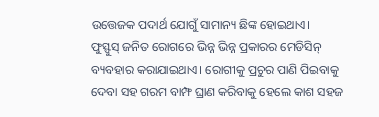ଉତ୍ତେଜକ ପଦାର୍ଥ ଯୋଗୁଁ ସାମାନ୍ୟ ଛିଙ୍କ ହୋଇଥାଏ।
ଫୁସ୍ଫୁସ୍ ଜନିତ ରୋଗରେ ଭିନ୍ନ ଭିନ୍ନ ପ୍ରକାରର ମେଡିସିନ୍ ବ୍ୟବହାର କରାଯାଇଥାଏ। ରୋଗୀକୁ ପ୍ରଚୁର ପାଣି ପିଇବାକୁ ଦେବା ସହ ଗରମ ବାମ୍ଫ ଘ୍ରାଣ କରିବାକୁ ହେଲେ କାଶ ସହଜ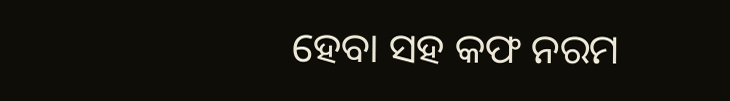ହେବା ସହ କଫ ନରମ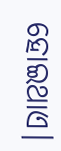ହୋଇଥାଏ।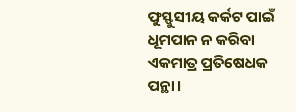ଫୁସ୍ଫୁସୀୟ କର୍କଟ ପାଇଁ ଧୂମପାନ ନ କରିବା ଏକମାତ୍ର ପ୍ରତିଷେଧକ ପନ୍ଥା।